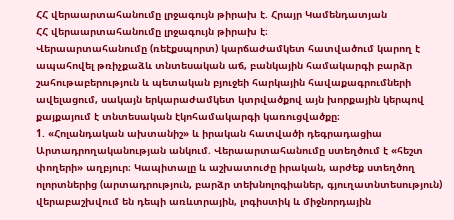ՀՀ վերաարտահանումը լրջագույն թիրախ է. Հրայր Կամենդատյան
ՀՀ վերաարտահանումը լրջագույն թիրախ է։
Վերաարտահանումը (ռեէքսպորտ) կարճաժամկետ հատվածում կարող է ապահովել թռիչքաձև տնտեսական աճ, բանկային համակարգի բարձր շահութաբերություն և պետական բյուջեի հարկային հավաքագրումների ավելացում, սակայն երկարաժամկետ կտրվածքով այն խորքային կերպով քայքայում է տնտեսական էկոհամակարգի կառուցվածքը։
1. «Հոլանդական ախտանիշ» և իրական հատվածի դեգրադացիա Արտադրողականության անկում. Վերաարտահանումը ստեղծում է «հեշտ փողերի» աղբյուր։ Կապիտալը և աշխատուժը իրական, արժեք ստեղծող ոլորտներից (արտադրություն, բարձր տեխնոլոգիաներ, գյուղատնտեսություն) վերաբաշխվում են դեպի առևտրային, լոգիստիկ և միջնորդային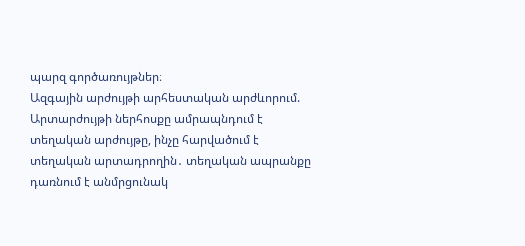պարզ գործառույթներ։
Ազգային արժույթի արհեստական արժևորում. Արտարժույթի ներհոսքը ամրապնդում է տեղական արժույթը, ինչը հարվածում է տեղական արտադրողին․ տեղական ապրանքը դառնում է անմրցունակ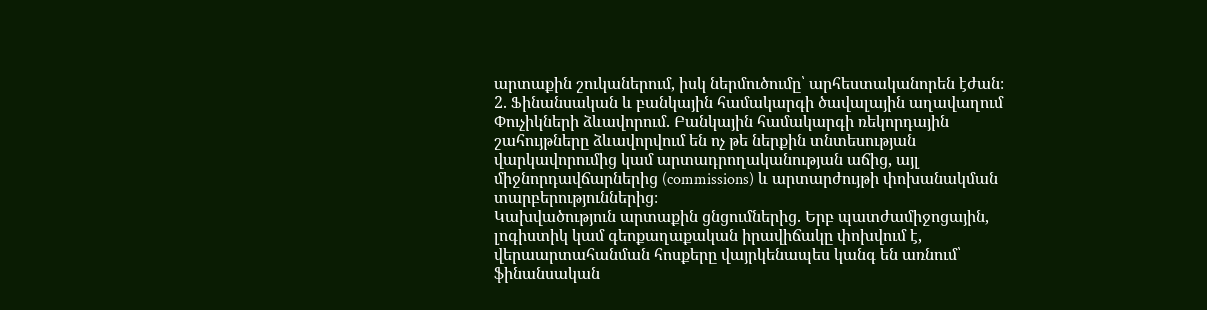արտաքին շուկաներում, իսկ ներմուծումը՝ արհեստականորեն էժան։
2. Ֆինանսական և բանկային համակարգի ծավալային աղավաղում
Փուչիկների ձևավորում. Բանկային համակարգի ռեկորդային շահույթները ձևավորվում են ոչ թե ներքին տնտեսության վարկավորումից կամ արտադրողականության աճից, այլ միջնորդավճարներից (commissions) և արտարժույթի փոխանակման տարբերություններից։
Կախվածություն արտաքին ցնցումներից. Երբ պատժամիջոցային, լոգիստիկ կամ գեոքաղաքական իրավիճակը փոխվում է, վերաարտահանման հոսքերը վայրկենապես կանգ են առնում՝ ֆինանսական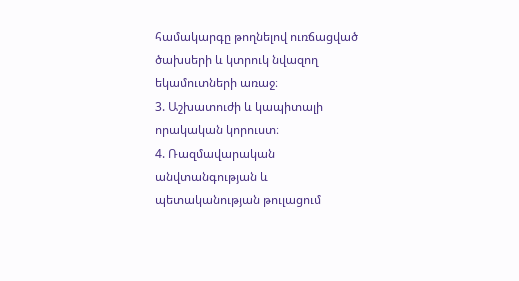համակարգը թողնելով ուռճացված ծախսերի և կտրուկ նվազող եկամուտների առաջ։
3. Աշխատուժի և կապիտալի որակական կորուստ։
4. Ռազմավարական անվտանգության և պետականության թուլացում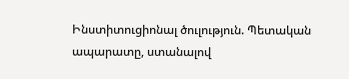Ինստիտուցիոնալ ծուլություն. Պետական ապարատը, ստանալով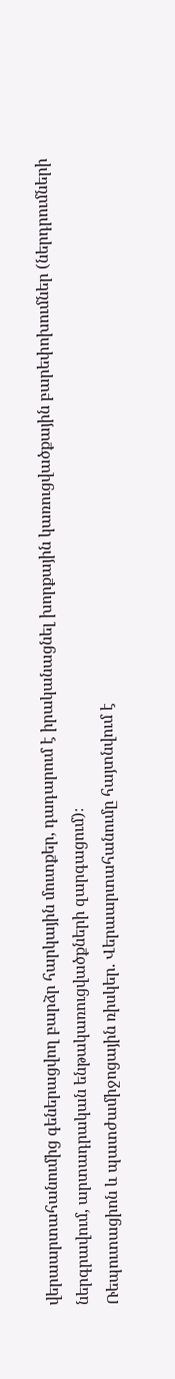վերաարտահանումից գեներացվող բարձր հարկային մուտքեր, դադարում է իրականացնել խորքային կառուցվածքային բարեփոխումներ (ներդրումների ներգրավում, արտադրական ենթակառուցվածքների զարգացում)։
Ռեպուտացիոն և պատժամիջոցային ռիսկեր. Վերաարտահանումը հայտնվում է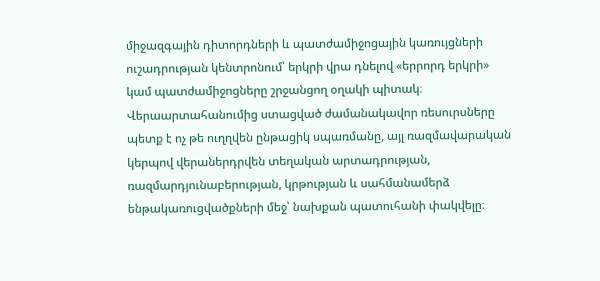միջազգային դիտորդների և պատժամիջոցային կառույցների ուշադրության կենտրոնում՝ երկրի վրա դնելով «երրորդ երկրի» կամ պատժամիջոցները շրջանցող օղակի պիտակ։
Վերաարտահանումից ստացված ժամանակավոր ռեսուրսները պետք է ոչ թե ուղղվեն ընթացիկ սպառմանը, այլ ռազմավարական կերպով վերաներդրվեն տեղական արտադրության, ռազմարդյունաբերության, կրթության և սահմանամերձ ենթակառուցվածքների մեջ՝ նախքան պատուհանի փակվելը։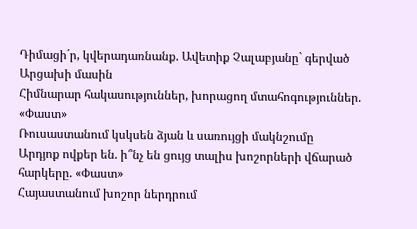Դիմացի´ր, կվերադառնանք. Ավետիք Չալաբյանը` գերված Արցախի մասին
Հիմնարար հակասություններ, խորացող մտահոգություններ. «Փաստ»
Ռուսաստանում կսկսեն ձյան և սառույցի մակնշումը
Արդյոք ովքեր են. ի՞նչ են ցույց տալիս խոշորների վճարած հարկերը. «Փաստ»
Հայաստանում խոշոր ներդրում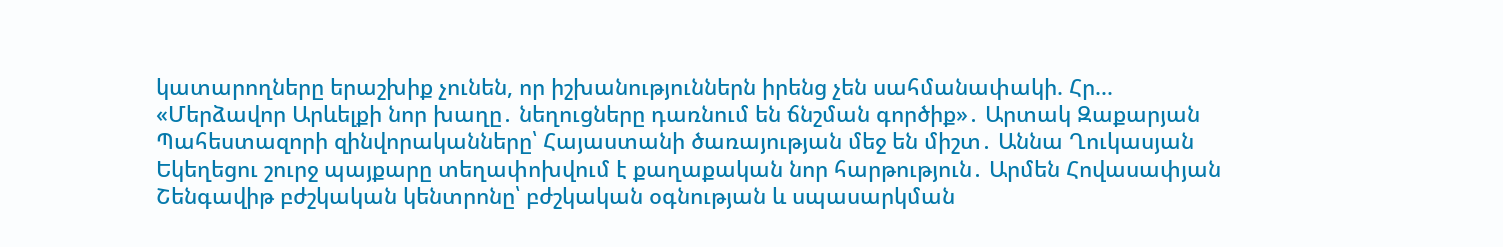կատարողները երաշխիք չունեն, որ իշխանություններն իրենց չեն սահմանափակի. Հր...
«Մերձավոր Արևելքի նոր խաղը․ նեղուցները դառնում են ճնշման գործիք»․ Արտակ Զաքարյան
Պահեստազորի զինվորականները՝ Հայաստանի ծառայության մեջ են միշտ․ Աննա Ղուկասյան
Եկեղեցու շուրջ պայքարը տեղափոխվում է քաղաքական նոր հարթություն․ Արմեն Հովասափյան
Շենգավիթ բժշկական կենտրոնը՝ բժշկական օգնության և սպասարկման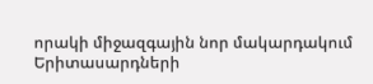որակի միջազգային նոր մակարդակում
Երիտասարդների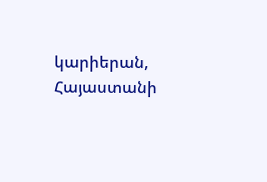կարիերան, Հայաստանի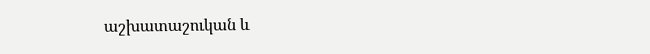աշխատաշուկան և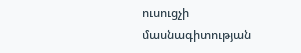ուսուցչի մասնագիտության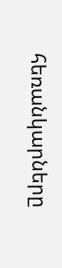հեռանկարները